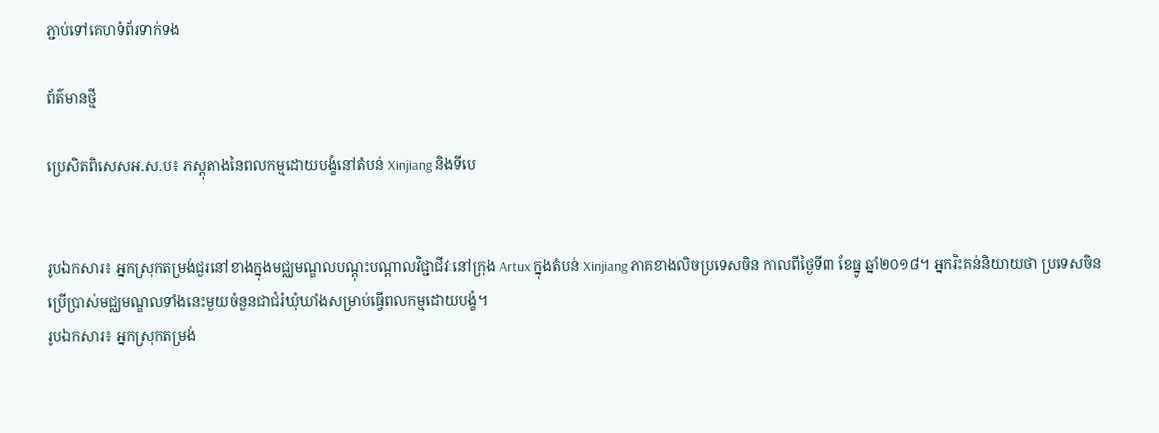ភ្ជាប់ទៅគេហទំព័រទាក់ទង

ព័ត៌មានថ្មី

ប្រេសិតពិសេសអ.ស.ប៖ ភស្តុតាងនៃពលកម្មដោយបង្ខំនៅតំបន់ Xinjiang និងទីបេ


រូបឯកសារ៖ អ្នកស្រុកតម្រង់ជួរនៅខាងក្នុងមជ្ឈមណ្ឌលបណ្តុះបណ្តាលវិជ្ជាជីវៈនៅក្រុង Artux ក្នុងតំបន់ Xinjiang ភាគខាងលិចប្រទេសចិន កាលពីថ្ងៃទី៣ ខែធ្នូ ឆ្នាំ២០១៨។ អ្នករិះគន់និយាយថា ប្រទេសចិនប្រើប្រាស់មជ្ឈមណ្ឌលទាំងនេះមួយចំនួនជាជំរំឃុំឃាំងសម្រាប់ធ្វើពលកម្មដោយបង្ខំ។
រូបឯកសារ៖ អ្នកស្រុកតម្រង់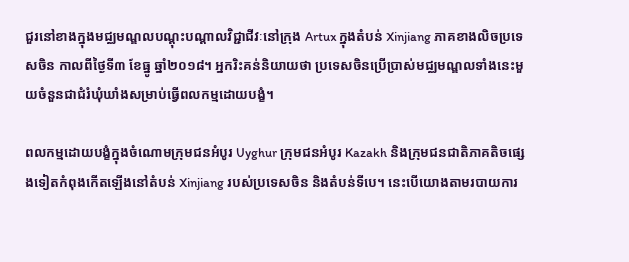ជួរនៅខាងក្នុងមជ្ឈមណ្ឌលបណ្តុះបណ្តាលវិជ្ជាជីវៈនៅក្រុង Artux ក្នុងតំបន់ Xinjiang ភាគខាងលិចប្រទេសចិន កាលពីថ្ងៃទី៣ ខែធ្នូ ឆ្នាំ២០១៨។ អ្នករិះគន់និយាយថា ប្រទេសចិនប្រើប្រាស់មជ្ឈមណ្ឌលទាំងនេះមួយចំនួនជាជំរំឃុំឃាំងសម្រាប់ធ្វើពលកម្មដោយបង្ខំ។

ពលកម្មដោយបង្ខំក្នុងចំណោមក្រុមជនអំបូរ Uyghur ក្រុមជនអំបូរ Kazakh និងក្រុមជនជាតិភាគតិចផ្សេងទៀតកំពុងកើតឡើងនៅតំបន់ Xinjiang របស់ប្រទេសចិន និងតំបន់ទីបេ។ នេះបើយោងតាមរបាយការ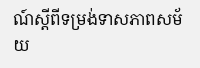ណ៍ស្តីពីទម្រង់ទាសភាពសម័យ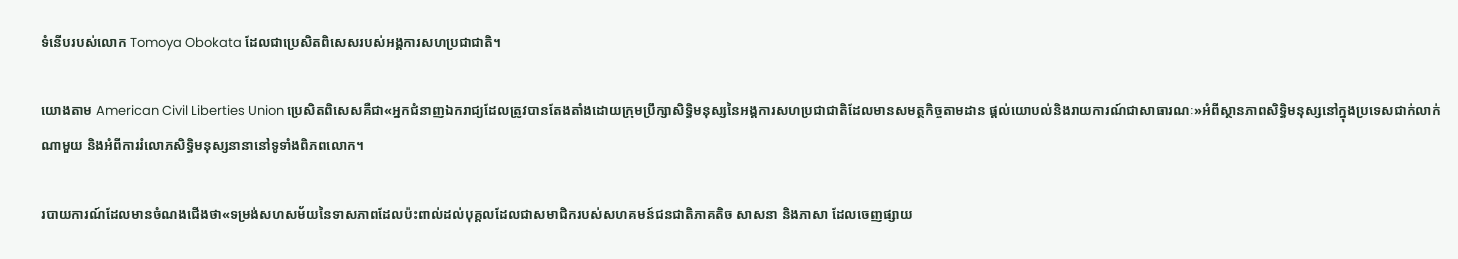ទំនើបរបស់លោក Tomoya Obokata ដែលជាប្រេសិតពិសេសរបស់អង្គការសហប្រជាជាតិ។

យោងតាម American Civil Liberties Union ប្រេសិតពិសេសគឺជា«អ្នកជំនាញឯករាជ្យដែលត្រូវបានតែងតាំងដោយក្រុមប្រឹក្សាសិទ្ធិមនុស្សនៃអង្គការសហប្រជាជាតិដែលមានសមត្ថកិច្ចតាមដាន ផ្តល់យោបល់និងរាយការណ៍ជាសាធារណៈ»អំពីស្ថានភាពសិទ្ធិមនុស្សនៅក្នុងប្រទេសជាក់លាក់ណាមួយ និងអំពីការរំលោភសិទ្ធិមនុស្សនានានៅទូទាំងពិភពលោក។

របាយការណ៍ដែលមានចំណងជើងថា«ទម្រង់សហសម័យនៃទាសភាពដែលប៉ះពាល់ដល់បុគ្គលដែលជាសមាជិករបស់សហគមន៍ជនជាតិភាគតិច សាសនា និងភាសា ដែលចេញផ្សាយ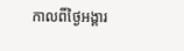កាលពីថ្ងៃអង្គារ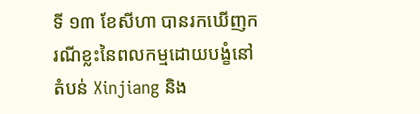ទី ១៣ ខែសីហា បានរកឃើញករណីខ្លះនៃពលកម្មដោយបង្ខំនៅតំបន់ Xinjiang និង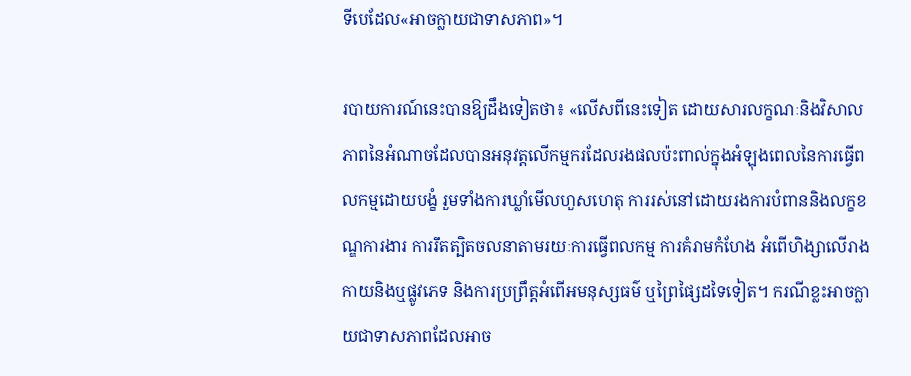ទីបេដែល«អាចក្លាយជាទាសភាព»។

របាយការណ៍នេះបានឱ្យដឹងទៀតថា៖ «លើសពីនេះទៀត ដោយសារលក្ខណៈនិងវិសាលភាពនៃអំណាចដែលបានអនុវត្តលើកម្មករដែលរងផលប៉ះពាល់ក្នុងអំឡុងពេលនៃការធ្វើពលកម្មដោយបង្ខំ រួមទាំងការឃ្លាំមើលហួសហេតុ ការរស់នៅដោយរងការបំពាននិងលក្ខខណ្ឌការងារ ការរឹតត្បិតចលនាតាមរយៈការធ្វើពលកម្ម ការគំរាមកំហែង អំពើហិង្សាលើរាងកាយនិងឬផ្លូវភេទ និងការប្រព្រឹត្តអំពើអមនុស្សធម៌ ឬព្រៃផ្សៃដទៃទៀត។ ករណីខ្លះអាចក្លាយជាទាសភាពដែលអាច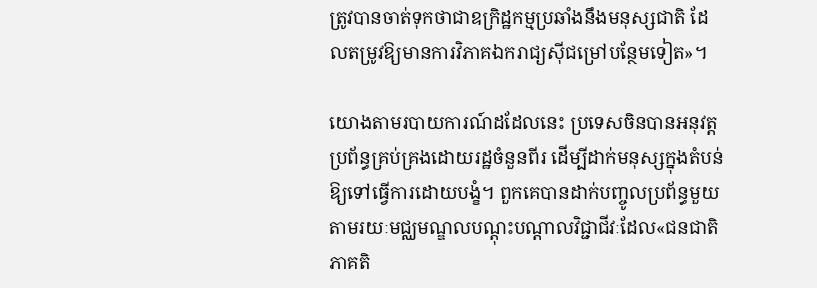ត្រូវបានចាត់ទុកថាជាឧក្រិដ្ឋកម្មប្រឆាំងនឹងមនុស្សជាតិ ដែលតម្រូវឱ្យមានការវិភាគឯករាជ្យស៊ីជម្រៅបន្ថែមទៀត»។

យោងតាមរបាយការណ៍ដដែលនេះ ប្រទេសចិនបានអនុវត្តប្រព័ន្ធគ្រប់គ្រងដោយរដ្ឋចំនួនពីរ ដើម្បីដាក់មនុស្សក្នុងតំបន់ឱ្យទៅធ្វើការដោយបង្ខំ។ ពួកគេបានដាក់បញ្ចូលប្រព័ន្ធមួយតាមរយៈមជ្ឈមណ្ឌលបណ្ដុះបណ្ដាលវិជ្ជាជីវៈដែល«ជនជាតិភាគតិ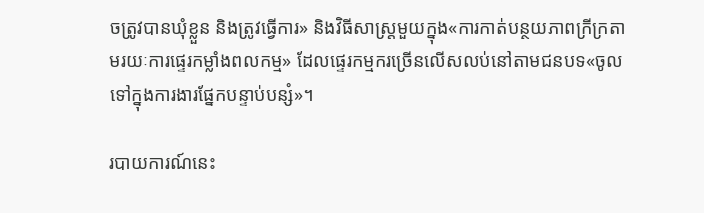ចត្រូវបានឃុំខ្លួន និងត្រូវធ្វើការ» និងវិធីសាស្រ្តមួយក្នុង«ការកាត់បន្ថយភាពក្រីក្រតាមរយៈការផ្ទេរកម្លាំងពលកម្ម» ដែលផ្ទេរកម្មករច្រើនលើសលប់នៅតាមជនបទ«ចូលទៅក្នុងការងារផ្នែកបន្ទាប់បន្សំ»។

របាយការណ៍នេះ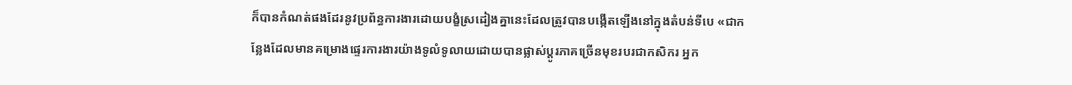ក៏បានកំណត់ផងដែរនូវប្រព័ន្ធការងារដោយបង្ខំស្រដៀងគ្នានេះដែលត្រូវបានបង្កើតឡើងនៅក្នុងតំបន់ទីបេ «ជាកន្លែងដែលមានគម្រោងផ្ទេរការងារយ៉ាងទូលំទូលាយដោយបានផ្លាស់ប្តូរភាគច្រើនមុខរបរជាកសិករ អ្នក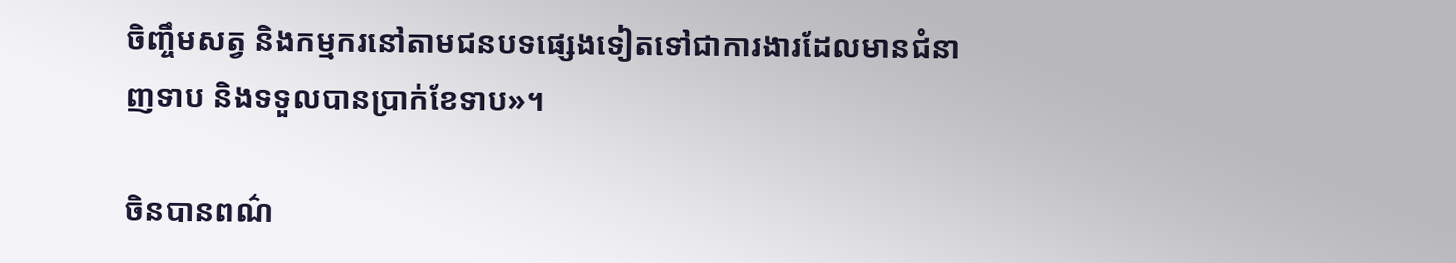ចិញ្ចឹមសត្វ និងកម្មករនៅតាមជនបទផ្សេងទៀតទៅជាការងារដែលមានជំនាញទាប និងទទួលបានប្រាក់ខែទាប»។

ចិនបានពណ៌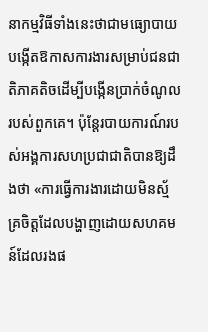នាកម្មវិធីទាំងនេះថាជាមធ្យោបាយបង្កើតឱកាសការងារសម្រាប់ជនជាតិភាគតិចដើម្បីបង្កើនប្រាក់ចំណូលរបស់ពួកគេ។ ប៉ុន្តែរបាយការណ៍របស់អង្គការសហប្រជាជាតិបានឱ្យដឹងថា «ការធ្វើការងារដោយមិនស្ម័គ្រចិត្តដែលបង្ហាញដោយសហគមន៍ដែលរងផ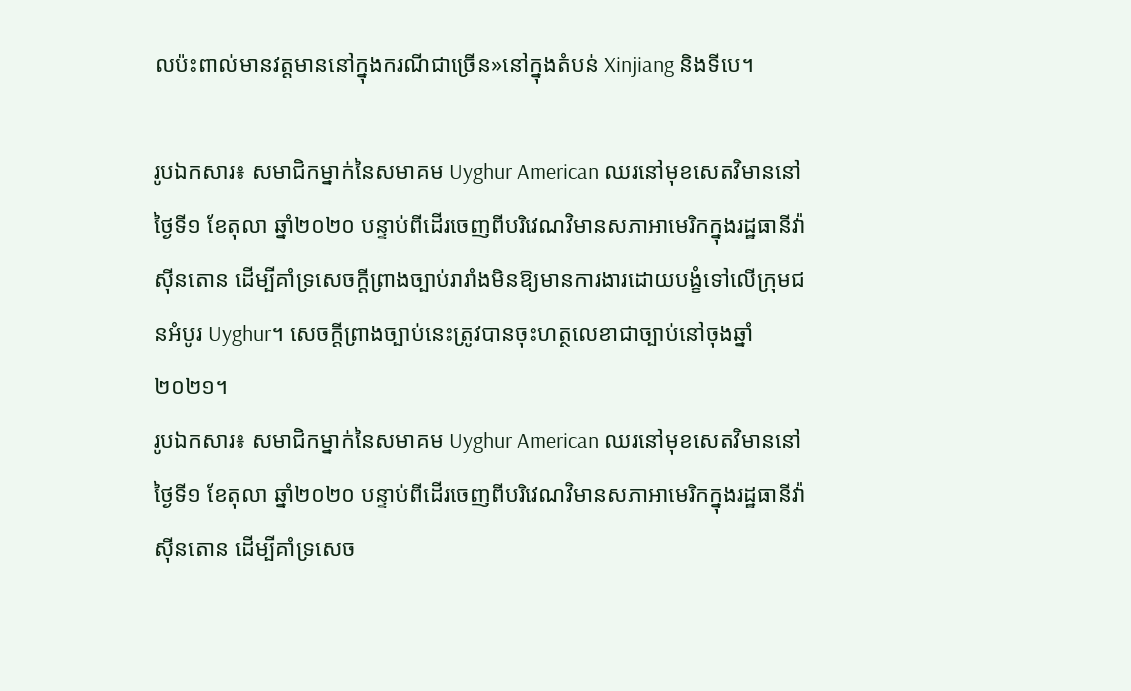លប៉ះពាល់មានវត្តមាននៅក្នុងករណីជាច្រើន»នៅក្នុងតំបន់ Xinjiang និងទីបេ។

រូបឯកសារ៖ សមាជិកម្នាក់នៃសមាគម Uyghur American ឈរនៅមុខសេតវិមាននៅថ្ងៃទី១ ខែតុលា ឆ្នាំ២០២០ បន្ទាប់ពីដើរចេញពីបរិវេណវិមានសភាអាមេរិកក្នុងរដ្ឋធានីវ៉ាស៊ីនតោន ដើម្បីគាំទ្រសេចក្តីព្រាងច្បាប់រារាំងមិនឱ្យមានការងារដោយបង្ខំទៅលើក្រុមជនអំបូរ Uyghur។ សេចក្តីព្រាងច្បាប់នេះត្រូវបានចុះហត្ថលេខាជាច្បាប់នៅចុងឆ្នាំ២០២១។
រូបឯកសារ៖ សមាជិកម្នាក់នៃសមាគម Uyghur American ឈរនៅមុខសេតវិមាននៅថ្ងៃទី១ ខែតុលា ឆ្នាំ២០២០ បន្ទាប់ពីដើរចេញពីបរិវេណវិមានសភាអាមេរិកក្នុងរដ្ឋធានីវ៉ាស៊ីនតោន ដើម្បីគាំទ្រសេច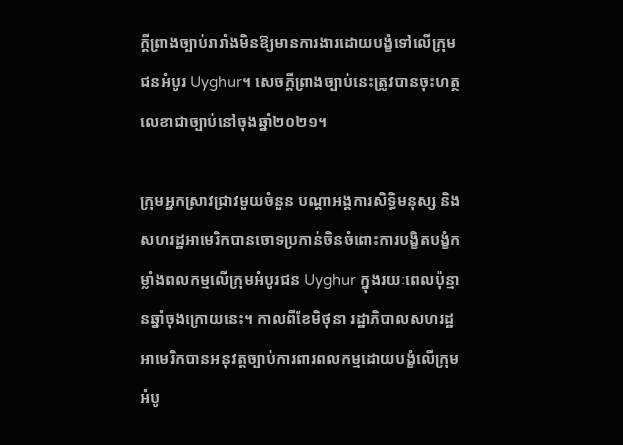ក្តីព្រាងច្បាប់រារាំងមិនឱ្យមានការងារដោយបង្ខំទៅលើក្រុមជនអំបូរ Uyghur។ សេចក្តីព្រាងច្បាប់នេះត្រូវបានចុះហត្ថលេខាជាច្បាប់នៅចុងឆ្នាំ២០២១។

ក្រុមអ្នកស្រាវជ្រាវមួយចំនួន បណ្ដាអង្គការសិទ្ធិមនុស្ស និងសហរដ្ឋអាមេរិកបានចោទប្រកាន់ចិនចំពោះការបង្ខិតបង្ខំកម្លាំងពលកម្មលើក្រុមអំបូរជន Uyghur ក្នុងរយៈពេលប៉ុន្មានឆ្នាំចុងក្រោយនេះ។ កាលពីខែមិថុនា រដ្ឋាភិបាលសហរដ្ឋអាមេរិកបានអនុវត្តច្បាប់ការពារពលកម្មដោយបង្ខំលើក្រុមអំបូ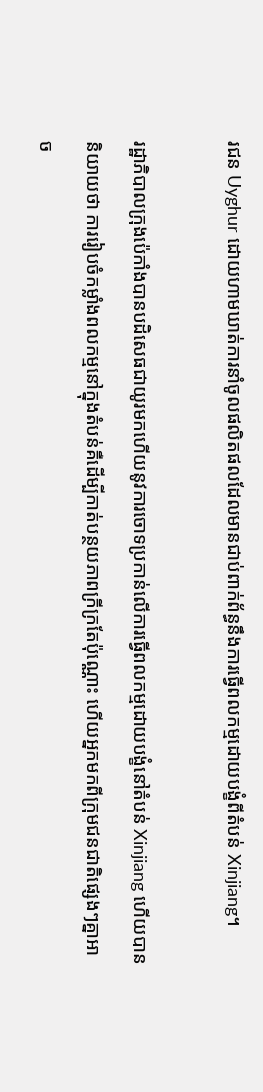រជន Uyghur ដោយហាមឃាត់ការនាំចូលផលិតផលដែលមានជាប់ពាក់ព័ន្ធនឹងការធ្វើពលកម្មដោយបង្ខំពីតំបន់ Xinjiang។

រដ្ឋាភិបាលក្រុងប៉េកាំងបានបដិសេធជាយូរមកហើយនូវការចោទប្រកាន់លើការធ្វើពលកម្មដោយបង្ខំនៅតំបន់ Xinjiang ហើយបាននិយាយថា ការរៀបចំកម្លាំងពលកម្មនៅក្នុងតំបន់គឺដើម្បីកាត់បន្ថយភាពក្រីក្រតែប៉ុណ្ណោះ ហើយអ្នកមកពីក្រុមជនជាតិផ្សេងៗគ្នាអាច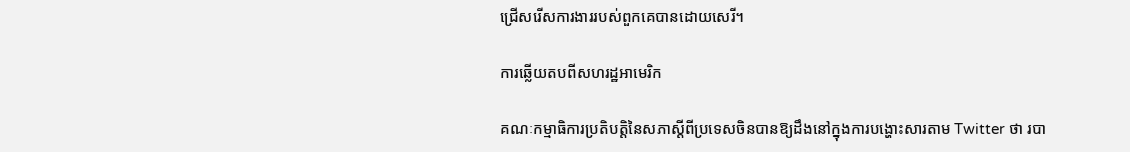ជ្រើសរើសការងាររបស់ពួកគេបានដោយសេរី។

ការឆ្លើយតបពីសហរដ្ឋអាមេរិក

គណៈកម្មាធិការប្រតិបត្តិនៃសភាស្ដីពីប្រទេសចិនបានឱ្យដឹងនៅក្នុងការបង្ហោះសារតាម Twitter ថា របា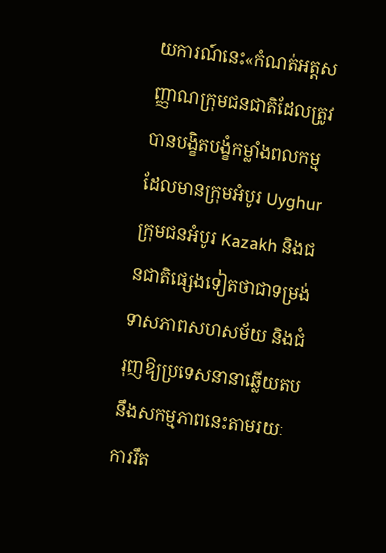យការណ៍នេះ«កំណត់អត្តសញ្ញាណក្រុមជនជាតិដែលត្រូវបានបង្ខិតបង្ខំកម្លាំងពលកម្ម ដែលមានក្រុមអំបូរ Uyghur ក្រុមជនអំបូរ Kazakh និងជនជាតិផ្សេងទៀតថាជាទម្រង់ទាសភាពសហសម័យ និងជំរុញឱ្យប្រទេសនានាឆ្លើយតបនឹងសកម្មភាពនេះតាមរយៈការរឹត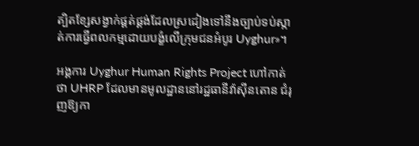ត្បិតខ្សែសង្វាក់ផ្គត់ផ្គង់ដែលស្រដៀងទៅនឹងច្បាប់ទប់ស្កាត់ការធ្វើពលកម្មដោយបង្ខំលើក្រុមជនអំបូរ Uyghur»។

អង្គការ Uyghur Human Rights Project ហៅកាត់ថា UHRP ដែលមានមូលដ្ឋាននៅរដ្ឋធានីវ៉ាស៊ីនតោន ជំរុញឱ្យកា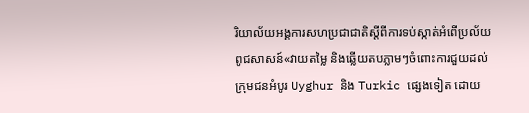រិយាល័យអង្គការសហប្រជាជាតិស្ដីពីការទប់ស្កាត់អំពើប្រល័យពូជសាសន៍«វាយតម្លៃ និងឆ្លើយតបភ្លាមៗចំពោះការជួយដល់ក្រុមជនអំបូរ Uyghur និង Turkic ផ្សេងទៀត ដោយ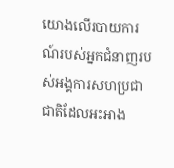យោងលើរបាយការណ៍របស់អ្នកជំនាញរបស់អង្គការសហប្រជាជាតិដែលអះអាង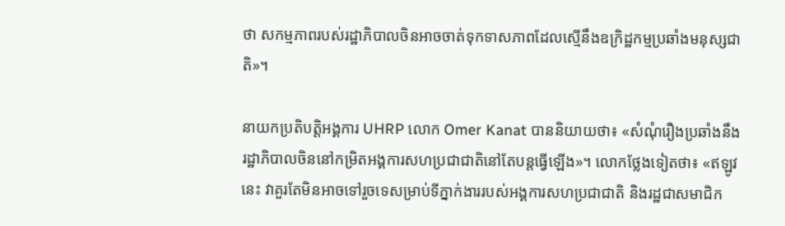ថា សកម្មភាពរបស់រដ្ឋាភិបាលចិនអាចចាត់ទុកទាសភាពដែលស្មើនឹងឧក្រិដ្ឋកម្មប្រឆាំងមនុស្សជាតិ»។

នាយកប្រតិបត្តិអង្គការ UHRP លោក Omer Kanat បាននិយាយថា៖ «សំណុំរឿងប្រឆាំងនឹងរដ្ឋាភិបាលចិននៅកម្រិតអង្គការសហប្រជាជាតិនៅតែបន្តធ្វើឡើង»។ លោកថ្លែងទៀតថា៖ «ឥឡូវនេះ វាគួរតែមិនអាចទៅរួចទេសម្រាប់ទីភ្នាក់ងាររបស់អង្គការសហប្រជាជាតិ និងរដ្ឋជាសមាជិក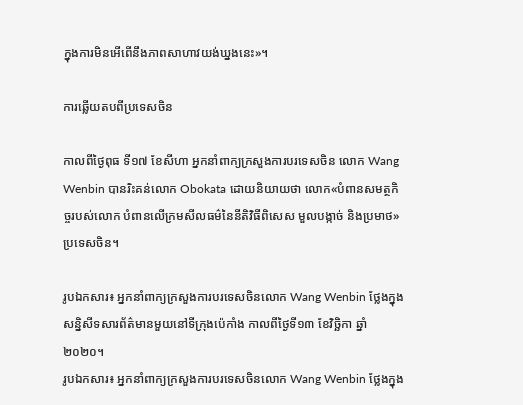ក្នុងការមិនអើពើនឹងភាពសាហាវយង់ឃ្នងនេះ»។

ការឆ្លើយតបពីប្រទេសចិន

កាលពីថ្ងៃពុធ ទី១៧ ខែសីហា អ្នកនាំពាក្យក្រសួងការបរទេសចិន លោក Wang Wenbin បានរិះគន់លោក Obokata ដោយនិយាយថា លោក«បំពានសមត្ថកិច្ចរបស់លោក បំពានលើក្រមសីលធម៌នៃនីតិវិធីពិសេស មួលបង្កាច់ និងប្រមាថ»ប្រទេសចិន។

រូបឯកសារ៖ អ្នកនាំពាក្យក្រសួងការបរទេសចិនលោក Wang Wenbin ថ្លែងក្នុងសន្និសីទសារព័ត៌មានមួយនៅទីក្រុងប៉េកាំង កាលពីថ្ងៃទី១៣ ខែវិច្ឆិកា ឆ្នាំ២០២០។
រូបឯកសារ៖ អ្នកនាំពាក្យក្រសួងការបរទេសចិនលោក Wang Wenbin ថ្លែងក្នុង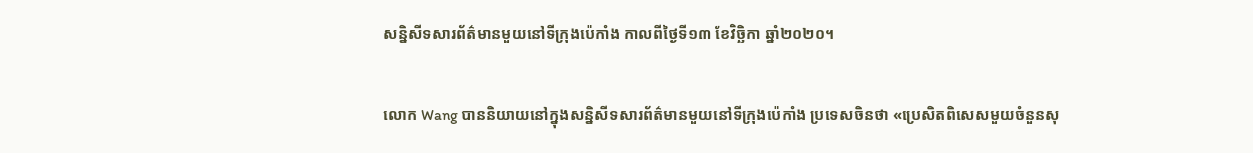សន្និសីទសារព័ត៌មានមួយនៅទីក្រុងប៉េកាំង កាលពីថ្ងៃទី១៣ ខែវិច្ឆិកា ឆ្នាំ២០២០។

លោក Wang បាននិយាយនៅក្នុងសន្និសីទសារព័ត៌មានមួយនៅទីក្រុងប៉េកាំង ប្រទេសចិនថា «ប្រេសិតពិសេសមួយចំនួនសុ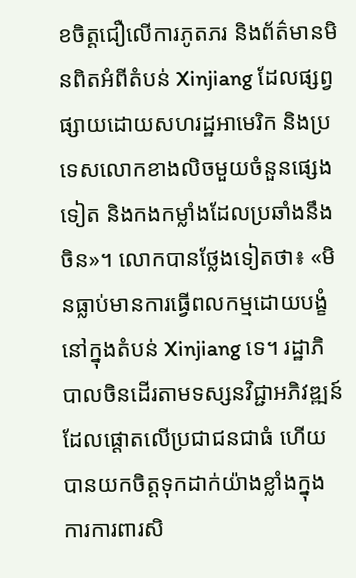ខចិត្តជឿលើការភូតភរ និងព័ត៌មានមិនពិតអំពីតំបន់ Xinjiang ដែលផ្សព្វផ្សាយដោយសហរដ្ឋអាមេរិក និងប្រទេសលោកខាងលិចមួយចំនួនផ្សេងទៀត និងកងកម្លាំងដែលប្រឆាំងនឹងចិន»។ លោកបានថ្លែងទៀតថា៖ «មិនធ្លាប់មានការធ្វើពលកម្មដោយបង្ខំនៅក្នុងតំបន់ Xinjiang ទេ។ រដ្ឋាភិបាលចិនដើរតាមទស្សនវិជ្ជាអភិវឌ្ឍន៍ដែលផ្តោតលើប្រជាជនជាធំ ហើយបានយកចិត្តទុកដាក់យ៉ាងខ្លាំងក្នុងការការពារសិ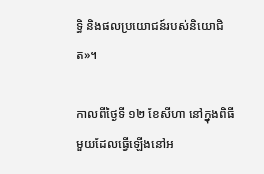ទ្ធិ និងផលប្រយោជន៍របស់និយោជិត»។

កាលពីថ្ងៃទី ១២ ខែសីហា នៅក្នុងពិធីមួយដែលធ្វើឡើងនៅអ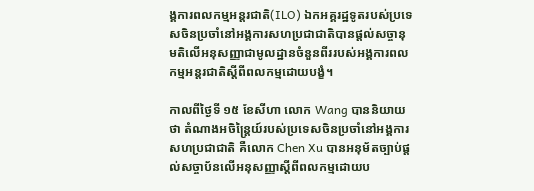ង្គការពលកម្មអន្តរជាតិ(ILO) ឯកអគ្គរដ្ឋទូតរបស់ប្រទេសចិនប្រចាំនៅអង្គការសហប្រជាជាតិបានផ្តល់សច្ចានុមតិលើអនុសញ្ញាជាមូលដ្ឋានចំនួនពីររបស់អង្គការពលកម្មអន្តរជាតិស្តីពីពលកម្មដោយបង្ខំ។

កាលពីថ្ងៃទី ១៥ ខែសីហា លោក Wang បាននិយាយថា តំណាងអចិន្ត្រៃយ៍របស់ប្រទេសចិនប្រចាំនៅអង្គការសហប្រជាជាតិ គឺលោក Chen Xu បានអនុម័តច្បាប់ផ្តល់សច្ចាប័នលើអនុសញ្ញាស្តីពីពលកម្មដោយប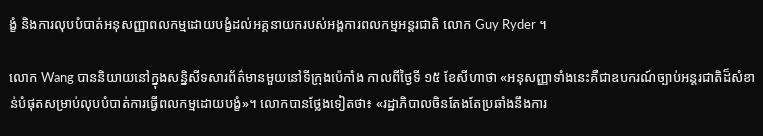ង្ខំ និងការលុបបំបាត់អនុសញ្ញាពលកម្មដោយបង្ខំដល់អគ្គនាយករបស់អង្គការពលកម្មអន្តរជាតិ លោក Guy Ryder ។

លោក Wang បាននិយាយនៅក្នុងសន្និសីទសារព័ត៌មានមួយនៅទីក្រុងប៉េកាំង កាលពីថ្ងៃទី ១៥ ខែសីហាថា «អនុសញ្ញាទាំងនេះគឺជាឧបករណ៍ច្បាប់អន្តរជាតិដ៏សំខាន់បំផុតសម្រាប់លុបបំបាត់ការធ្វើពលកម្មដោយបង្ខំ»។ លោកបានថ្លែងទៀតថា៖ «រដ្ឋាភិបាលចិនតែងតែប្រឆាំងនឹងការ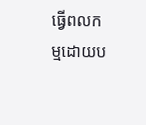ធ្វើពលកម្មដោយប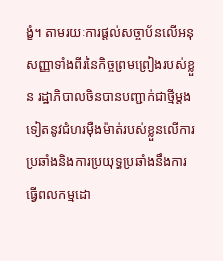ង្ខំ។ តាមរយៈការផ្តល់សច្ចាប័នលើអនុសញ្ញាទាំងពីរនៃកិច្ចព្រមព្រៀងរបស់ខ្លួន រដ្ឋាភិបាលចិនបានបញ្ជាក់ជាថ្មីម្តងទៀតនូវជំហរម៉ឺងម៉ាត់របស់ខ្លួនលើការប្រឆាំងនិងការប្រយុទ្ធប្រឆាំងនឹងការធ្វើពលកម្មដោ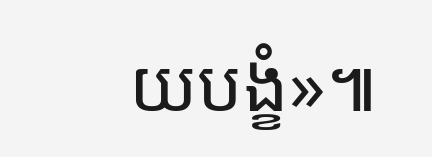យបង្ខំ»៕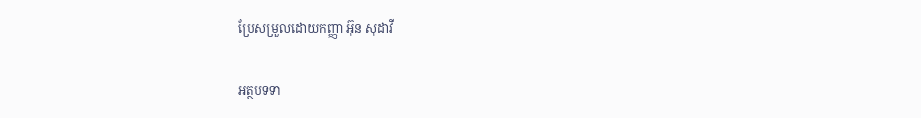ប្រែសម្រួលដោយកញ្ញា អ៊ុន សុដាវី

អត្ថបទទា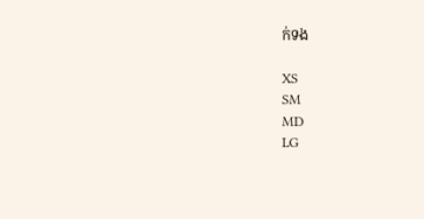ក់ទង

XS
SM
MD
LG